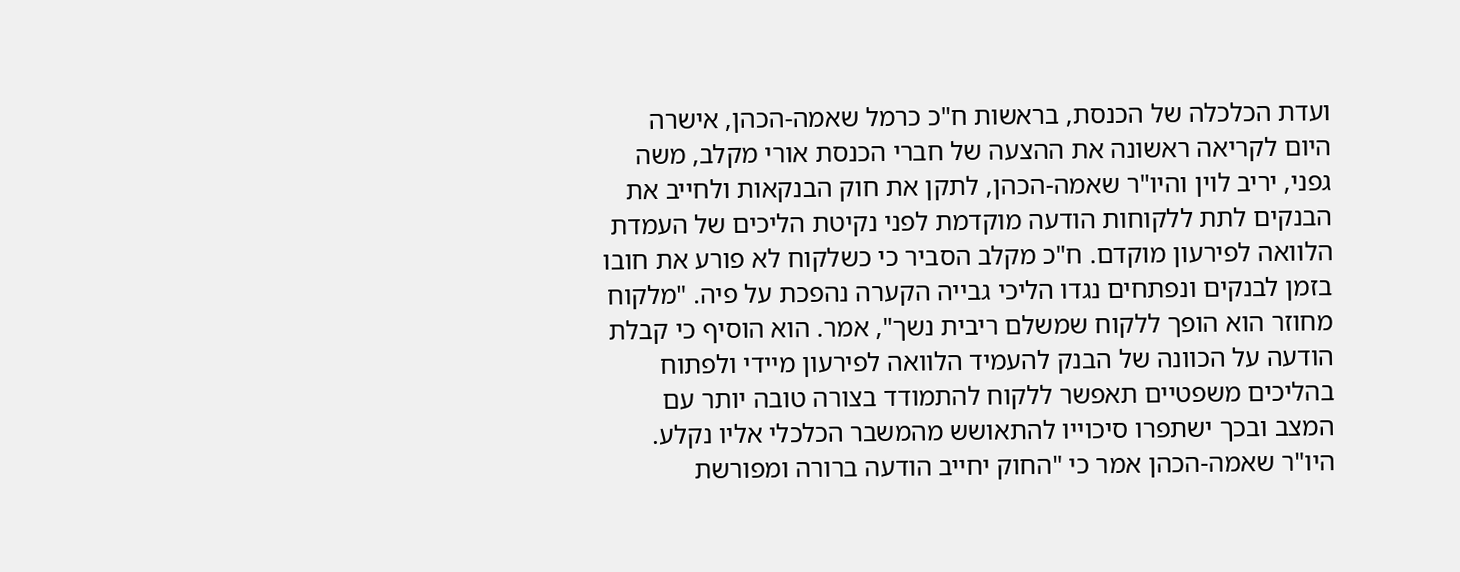ועדת הכלכלה של הכנסת, בראשות ח"כ כרמל שאמה-הכהן, אישרה היום לקריאה ראשונה את ההצעה של חברי הכנסת אורי מקלב, משה גפני, יריב לוין והיו"ר שאמה-הכהן, לתקן את חוק הבנקאות ולחייב את הבנקים לתת ללקוחות הודעה מוקדמת לפני נקיטת הליכים של העמדת הלוואה לפירעון מוקדם. ח"כ מקלב הסביר כי כשלקוח לא פורע את חובו בזמן לבנקים ונפתחים נגדו הליכי גבייה הקערה נהפכת על פיה. "מלקוח מחוזר הוא הופך ללקוח שמשלם ריבית נשך", אמר. הוא הוסיף כי קבלת הודעה על הכוונה של הבנק להעמיד הלוואה לפירעון מיידי ולפתוח בהליכים משפטיים תאפשר ללקוח להתמודד בצורה טובה יותר עם המצב ובכך ישתפרו סיכוייו להתאושש מהמשבר הכלכלי אליו נקלע.
היו"ר שאמה-הכהן אמר כי "החוק יחייב הודעה ברורה ומפורשת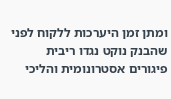ומתן זמן היערכות ללקוח לפני שהבנק נוקט נגדו ריבית פיגורים אסטרונומית והליכי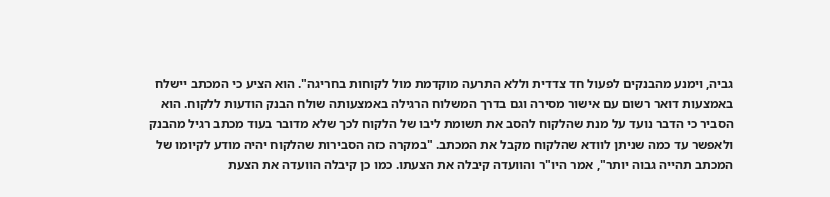גביה, וימנע מהבנקים לפעול חד צדדית וללא התרעה מוקדמת מול לקוחות בחריגה". הוא הציע כי המכתב יישלח באמצעות דואר רשום עם אישור מסירה וגם בדרך המשלוח הרגילה באמצעותה שולח הבנק הודעות ללקוח. הוא הסביר כי הדבר נועד על מנת שהלקוח להסב את תשומת ליבו של הלקוח לכך שלא מדובר בעוד מכתב רגיל מהבנק ולאפשר עד כמה שניתן לוודא שהלקוח מקבל את המכתב. "במקרה כזה הסבירות שהלקוח יהיה מודע לקיומו של המכתב תהייה גבוה יותר", אמר היו"ר והוועדה קיבלה את הצעתו. כמו כן קיבלה הוועדה את הצעת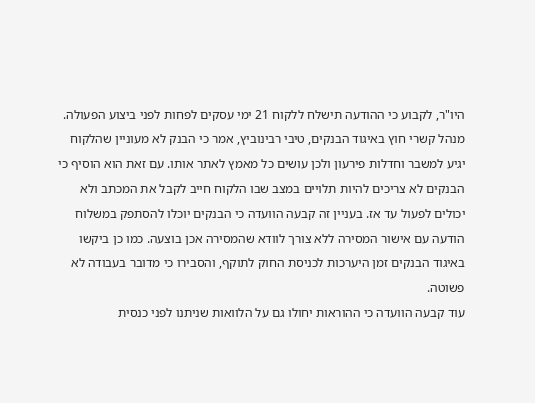היו"ר, לקבוע כי ההודעה תישלח ללקוח 21 ימי עסקים לפחות לפני ביצוע הפעולה.
מנהל קשרי חוץ באיגוד הבנקים, טיבי רבינוביץ, אמר כי הבנק לא מעוניין שהלקוח יגיע למשבר וחדלות פירעון ולכן עושים כל מאמץ לאתר אותו. עם זאת הוא הוסיף כי הבנקים לא צריכים להיות תלויים במצב שבו הלקוח חייב לקבל את המכתב ולא יכולים לפעול עד אז. בעניין זה קבעה הוועדה כי הבנקים יוכלו להסתפק במשלוח הודעה עם אישור המסירה ללא צורך לוודא שהמסירה אכן בוצעה. כמו כן ביקשו באיגוד הבנקים זמן היערכות לכניסת החוק לתוקף, והסבירו כי מדובר בעבודה לא פשוטה.
עוד קבעה הוועדה כי ההוראות יחולו גם על הלוואות שניתנו לפני כנסית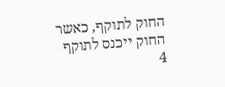החוק לתוקף, כאשר החוק ייכנס לתוקף 4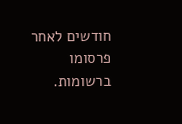חודשים לאחר פרסומו ברשומות.